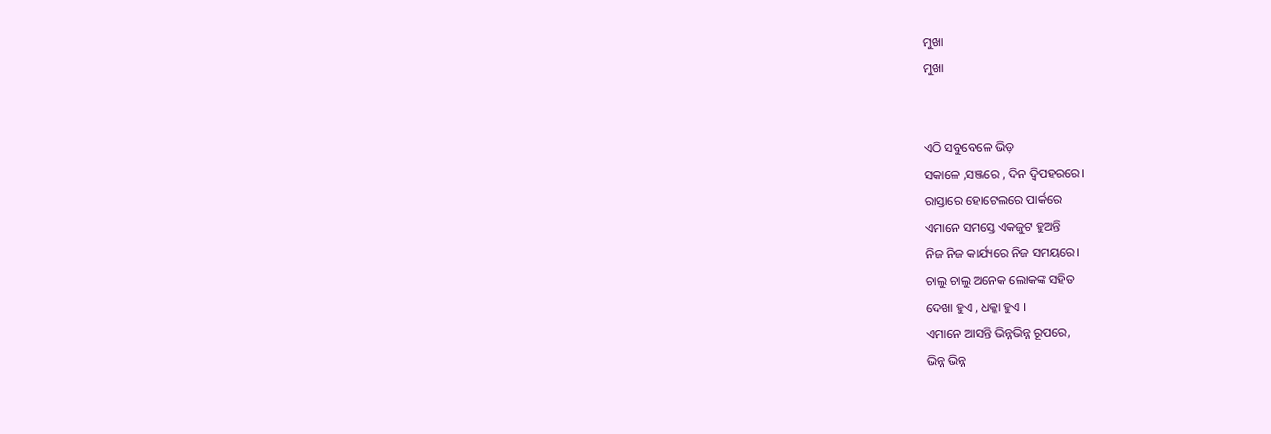ମୁଖା
ମୁଖା


ଏଠି ସବୁବେଳେ ଭିଡ଼
ସକାଳେ ,ସଞ୍ଜରେ , ଦିନ ଦ୍ବିପହରରେ।
ରାସ୍ତାରେ ହୋଟେଲରେ ପାର୍କରେ
ଏମାନେ ସମସ୍ତେ ଏକଜୁଟ ହୁଅନ୍ତି
ନିଜ ନିଜ କାର୍ଯ୍ୟରେ ନିଜ ସମୟରେ।
ଚାଲୁ ଚାଲୁ ଅନେକ ଲୋକଙ୍କ ସହିତ
ଦେଖା ହୁଏ , ଧକ୍କା ହୁଏ ।
ଏମାନେ ଆସନ୍ତି ଭିନ୍ନଭିନ୍ନ ରୂପରେ,
ଭିନ୍ନ ଭିନ୍ନ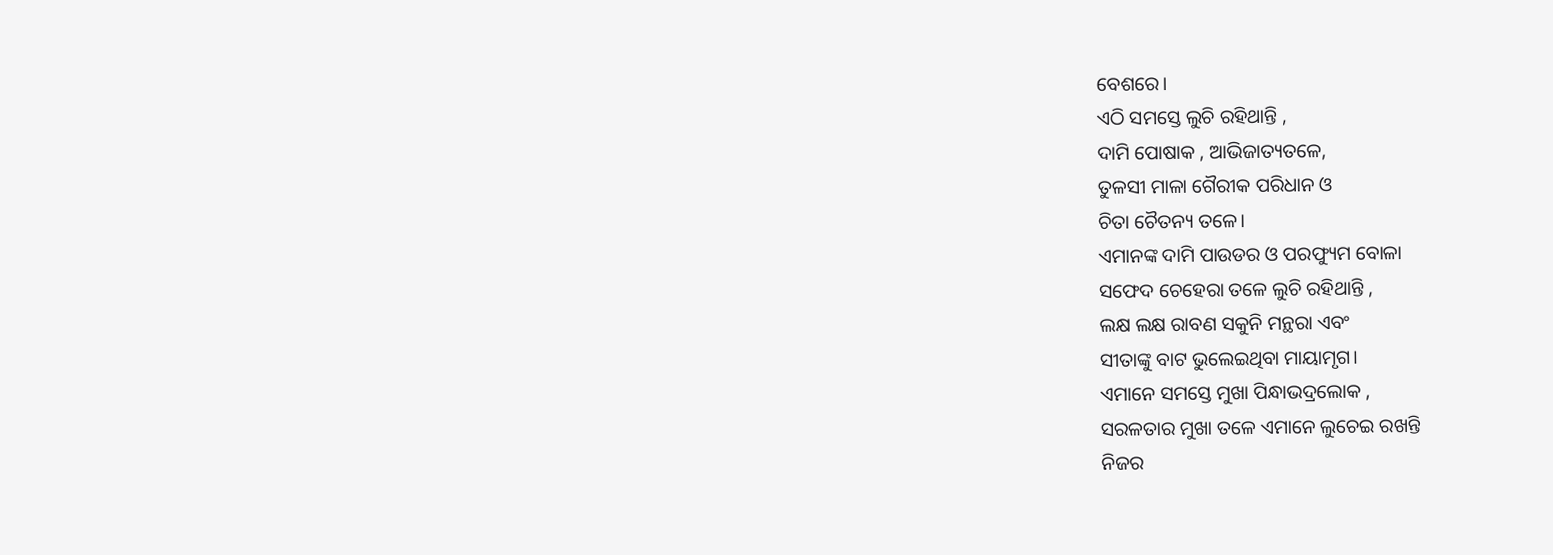ବେଶରେ।
ଏଠି ସମସ୍ତେ ଲୁଚି ରହିଥାନ୍ତି ,
ଦାମି ପୋଷାକ , ଆଭିଜାତ୍ୟତଳେ,
ତୁଳସୀ ମାଳା ଗୈରୀକ ପରିଧାନ ଓ
ଚିତା ଚୈତନ୍ୟ ତଳେ।
ଏମାନଙ୍କ ଦାମି ପାଉଡର ଓ ପରଫ୍ୟୁମ ବୋଳା
ସଫେଦ ଚେହେରା ତଳେ ଲୁଚି ରହିଥାନ୍ତି ,
ଲକ୍ଷ ଲକ୍ଷ ରାବଣ ସକୁନି ମନ୍ଥରା ଏବଂ
ସୀତାଙ୍କୁ ବାଟ ଭୁଲେଇଥିବା ମାୟାମୃଗ।
ଏମାନେ ସମସ୍ତେ ମୁଖା ପିନ୍ଧାଭଦ୍ରଲୋକ ,
ସରଳତାର ମୁଖା ତଳେ ଏମାନେ ଲୁଚେଇ ରଖନ୍ତି
ନିଜର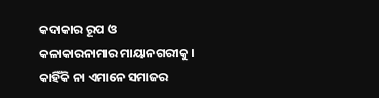କଦାକାର ରୂପ ଓ
କଳାକାରନାମାର ମାୟାନଗରୀକୁ ।
କାହିଁକି ନା ଏମାନେ ସମାଜର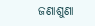ଜଣାଶୁଣା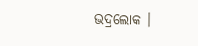ଭଦ୍ରଲୋକ ।